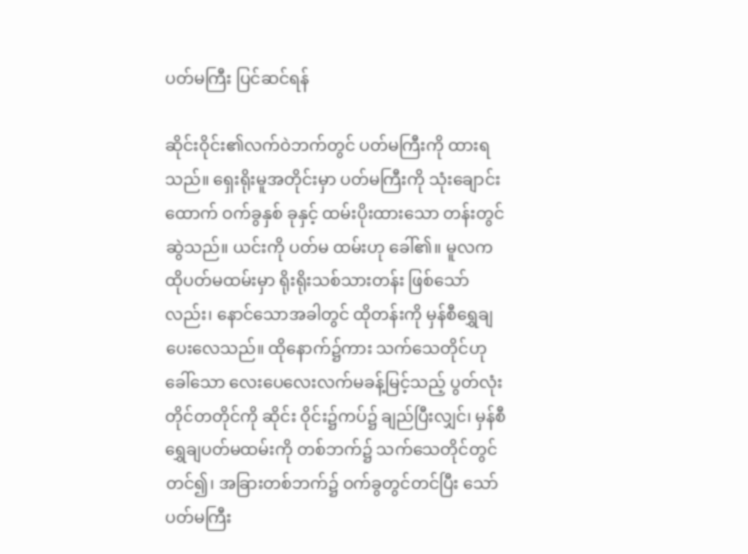ပတ်မကြီး ပြင်ဆင်ရန်

ဆိုင်းဝိုင်း၏လက်ဝဲဘက်တွင် ပတ်မကြီးကို ထားရသည်။ ရှေးရိုးမူအတိုင်းမှာ ပတ်မကြီးကို သုံးချောင်းထောက် ဝက်ခွနှစ် ခုနှင့် ထမ်းပိုးထားသော တန်းတွင်ဆွဲသည်။ ယင်းကို ပတ်မ ထမ်းဟု ခေါ်၏။ မူလက ထိုပတ်မထမ်းမှာ ရိုးရိုးသစ်သားတန်း ဖြစ်သော်လည်း၊ နောင်သောအခါတွင် ထိုတန်းကို မှန်စီရွှေချ ပေးလေသည်။ ထိုနောက်၌ကား သက်သေတိုင်ဟုခေါ်သော လေးပေလေးလက်မခန့်မြင့်သည့် ပွတ်လုံးတိုင်တတိုင်ကို ဆိုင်း ဝိုင်း၌ကပ်၌ ချည်ပြီးလျှင်၊ မှန်စီရွှေချပတ်မထမ်းကို တစ်ဘက်၌ သက်သေတိုင်တွင်တင်၍၊ အခြားတစ်ဘက်၌ ဝက်ခွတွင်တင်ပြီး သော် ပတ်မကြီး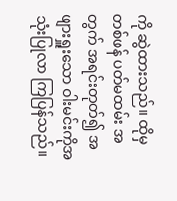ကို ဆွဲထားသည်။ ထိုမှတစ်ဖန် ပတ်မထမ်း အတွက် အရင်းတုတ်၍ အဖျားရှူးသော ဝါးမင်းကိုအသုံးပြုလာ ကြပြန်သည်။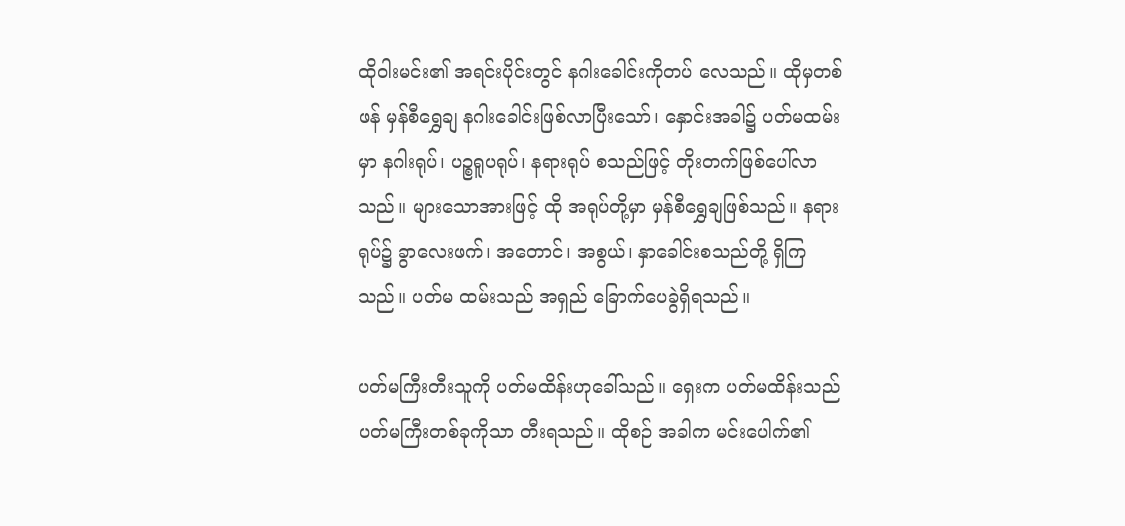ထိုဝါးမင်း၏ အရင်းပိုင်းတွင် နဂါးခေါင်းကိုတပ် လေသည်။ ထိုမှတစ်ဖန် မှန်စီရွှေချ နဂါးခေါင်းဖြစ်လာပြီးသော်၊ နှောင်းအခါ၌ ပတ်မထမ်းမှာ နဂါးရုပ်၊ ပဉ္စရူပရုပ်၊ နရားရုပ် စသည်ဖြင့် တိုးတက်ဖြစ်ပေါ်လာသည်။ များသောအားဖြင့် ထို အရုပ်တို့မှာ မှန်စီရွှေချဖြစ်သည်။ နရားရုပ်၌ ခွာလေးဖက်၊ အတောင်၊ အစွယ်၊ နှာခေါင်းစသည်တို့ ရှိကြသည်။ ပတ်မ ထမ်းသည် အရှည် ခြောက်ပေခွဲရှိရသည်။

ပတ်မကြီးတီးသူကို ပတ်မထိန်းဟုခေါ်သည်။ ရှေးက ပတ်မထိန်းသည် ပတ်မကြီးတစ်ခုကိုသာ တီးရသည်။ ထိုစဉ် အခါက မင်းပေါက်၏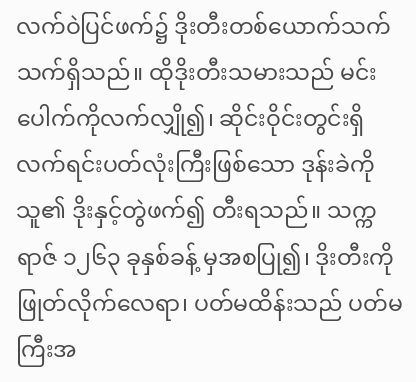လက်ဝဲပြင်ဖက်၌ ဒိုးတီးတစ်ယောက်သက် သက်ရှိသည်။ ထိုဒိုးတီးသမားသည် မင်းပေါက်ကိုလက်လျှို၍၊ ဆိုင်းဝိုင်းတွင်းရှိ လက်ရင်းပတ်လုံးကြီးဖြစ်သော ဒုန်းခဲကို သူ၏ ဒိုးနှင့်တွဲဖက်၍ တီးရသည်။ သက္ကရာဇ် ၁၂၆၃ ခုနှစ်ခန့် မှအစပြု၍၊ ဒိုးတီးကို ဖြုတ်လိုက်လေရာ၊ ပတ်မထိန်းသည် ပတ်မကြီးအ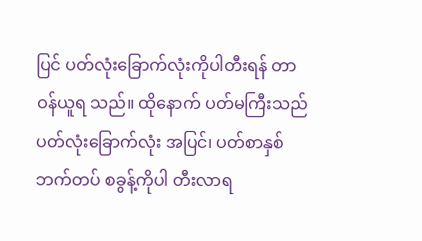ပြင် ပတ်လုံးခြောက်လုံးကိုပါတီးရန် တာဝန်ယူရ သည်။ ထိုနောက် ပတ်မကြီးသည် ပတ်လုံးခြောက်လုံး အပြင်၊ ပတ်စာနှစ်ဘက်တပ် စခွန့်ကိုပါ တီးလာရ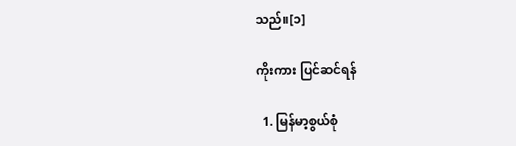သည်။[၁]

ကိုးကား ပြင်ဆင်ရန်

  1. မြန်မာ့စွယ်စုံ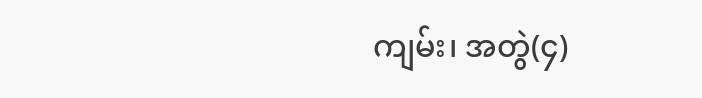ကျမ်း၊ အတွဲ(၄)